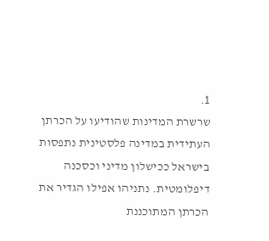1.
שרשרת המדינות שהודיעו על הכרתן העתידית במדינה פלסטינית נתפסות בישראל ככישלון מדיני וכסכנה דיפלומטית. נתניהו אפילו הגדיר את הכרתן המתוכננת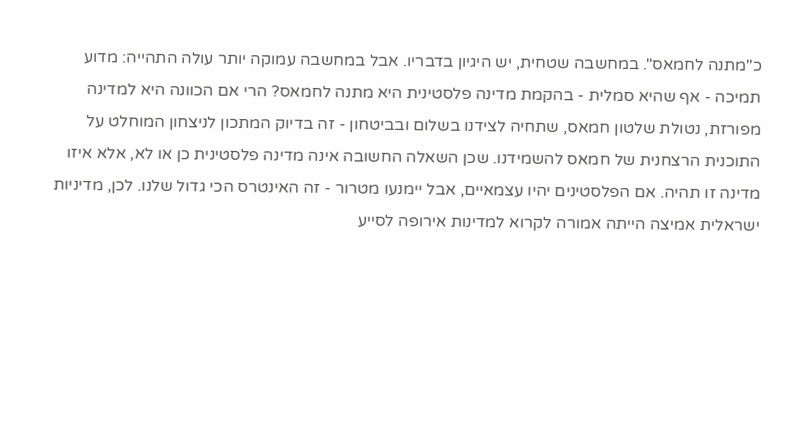כ"מתנה לחמאס". במחשבה שטחית, יש היגיון בדבריו. אבל במחשבה עמוקה יותר עולה התהייה: מדוע תמיכה - אף שהיא סמלית - בהקמת מדינה פלסטינית היא מתנה לחמאס? הרי אם הכוונה היא למדינה מפורזת, נטולת שלטון חמאס, שתחיה לצידנו בשלום ובביטחון - זה בדיוק המתכון לניצחון המוחלט על התוכנית הרצחנית של חמאס להשמידנו. שכן השאלה החשובה אינה מדינה פלסטינית כן או לא, אלא איזו מדינה זו תהיה. אם הפלסטינים יהיו עצמאיים, אבל יימנעו מטרור - זה האינטרס הכי גדול שלנו. לכן, מדיניות ישראלית אמיצה הייתה אמורה לקרוא למדינות אירופה לסייע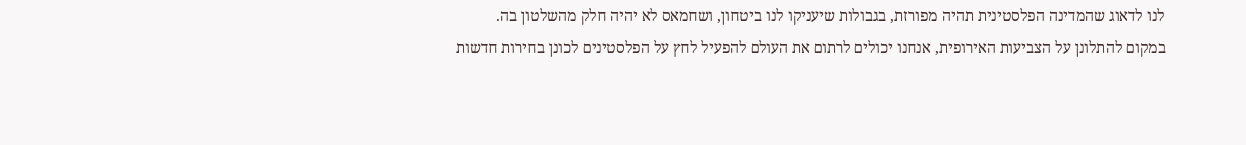לנו לדאוג שהמדינה הפלסטינית תהיה מפורזת, בגבולות שיעניקו לנו ביטחון, ושחמאס לא יהיה חלק מהשלטון בה.
במקום להתלונן על הצביעות האירופית, אנחנו יכולים לרתום את העולם להפעיל לחץ על הפלסטינים לכונן בחירות חדשות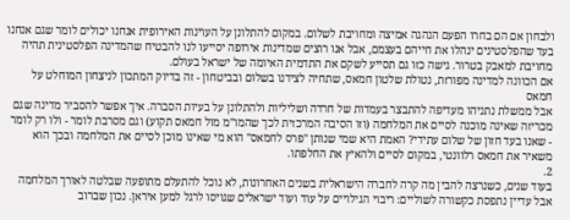ולבחון אם הם בחרו הפעם הנהגה אמיצה ומחויבת לשלום. במקום להתלונן על העוינות האירופית אנחנו יכולים לומר שגם אנחנו בעד שהפלסטינים ינהלו את חייהם בעצמם, אבל אנו רוצים שמדינות אירופה יסייעו לנו להבטיח שהמדינה הפלסטינית תהיה מחויבת למאבק בטרור. גישה כזו גם תסייע לשקם את התדמית האיומה של ישראל בעולם.
אם הכוונה למדינה מפורזת, נטולת שלטון חמאס, שתחיה לצידנו בשלום ובביטחון - זה בדיוק המתכון לניצחון המוחלט על חמאס
אבל ממשלת נתניהו מעדיפה להתבצר בעמדות של חרדה ושליליות ולהתלונן על בעיות הסברה. איך אפשר להסביר מדינה שגם מכריזה שאינה מוכנה לסיים את המלחמה (וזו הסיבה המרכזית לכך שהמו"מ מול חמאס תקוע) וגם מסרבת לומר - ולו רק לומר - שאנו בעד חזון של שלום עתידי? האמת היא שמי שנותן "פרס לחמאס" הוא מי שאינו מוכן לסיים את המלחמה ובכך הוא משאיר את חמאס רלוונטי, במקום לסיים ולהאיץ את החלפתו.
2.
בעוד שנים, כשנרצה להבין מה קרה לחברה הישראלית בשנים האחרונות, לא נוכל להתעלם מתופעה שבלטה לאורך המלחמה אבל עדיין נתפסת כקשורה לשוליים: ריבוי הגילויים על עוד ועוד ישראלים שגויסו לרגל למען איראן. נכון שברוב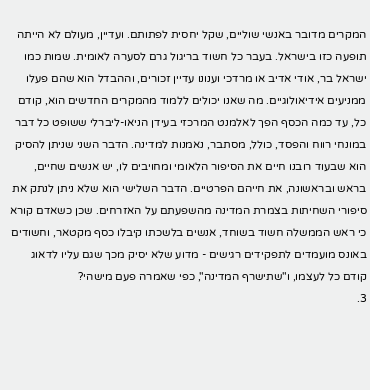המקרים מדובר באנשי שוליים, שקל יחסית לפתותם. ועדיין, מעולם לא הייתה תופעה כזו בישראל. בעבר כל חשוד בריגול גרם לסערה לאומית. שמות כמו ישראל בר, אודי אדיב או מרדכי וענונו עדיין זכורים, וההבדל הוא שהם פעלו ממניעים אידיאולוגיים. מה שאנו יכולים ללמוד מהמקרים החדשים הוא, קודם כל, עד כמה הכסף הפך לאלמנט המרכזי בעידן הניאו-ליברלי ששופט כל דבר במונחי רווח והפסד, כולל, מסתבר, נאמנות למדינה. הדבר השני שניתן להסיק הוא שבעוד רובנו חיים את הסיפור הלאומי ומחויבים לו, יש אנשים שחיים, בראש ובראשונה, את חייהם הפרטיים. הדבר השלישי הוא שלא ניתן לנתק את סיפורי השחיתות בצמרת המדינה מהשפעתם על האזרחים. שכן כשאדם קורא כי ראש הממשלה חשוד בשוחד, אנשים בלשכתו קיבלו כסף מקטאר, וחשודים באונס מועמדים לתפקידים רגישים - מדוע שלא יסיק מכך שגם עליו לדאוג קודם כל לעצמו, ו"שתישרף המדינה", כפי שאמרה פעם מישהי?
3.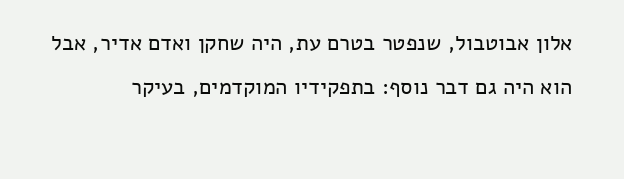אלון אבוטבול, שנפטר בטרם עת, היה שחקן ואדם אדיר, אבל הוא היה גם דבר נוסף: בתפקידיו המוקדמים, בעיקר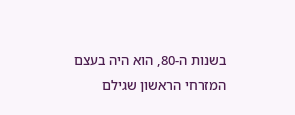בשנות ה-80, הוא היה בעצם המזרחי הראשון שגילם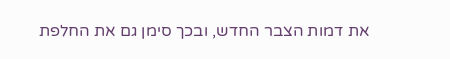את דמות הצבר החדש, ובכך סימן גם את החלפת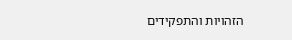הזהויות והתפקידים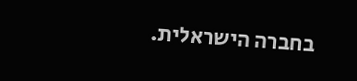בחברה הישראלית.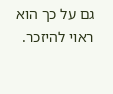גם על כך הוא ראוי להיזכר.